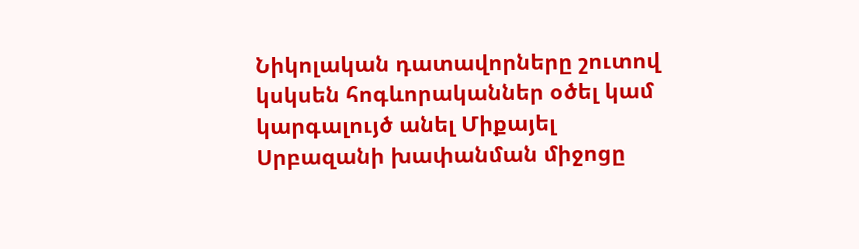Նիկոլական դատավորները շուտով կսկսեն հոգևորականներ օծել կամ կարգալույծ անել Միքայել Սրբազանի խափանման միջոցը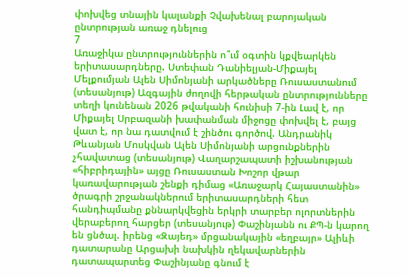փոխվեց տնային կալանքի Չվախենալ բարոյական ընտրության առաջ դնելուց
7
Առաջիկա ընտրություններին ո՞ւմ օգտին կքվեարկեն երիտասարդները. Ստեփան Դանիելյան-Միքայել Մելքումյան Ալեն Սիմոնյանի արկածները Ռուսաստանում (տեսանյութ) Ազգային ժողովի հերթական ընտրությունները տեղի կունենան 2026 թվականի հունիսի 7-ին Լավ է, որ Միքայել Սրբազանի խափանման միջոցը փոխվել է, բայց վատ է, որ նա դատվում է շինծու գործով. Անդրանիկ Թևանյան Մոսկվան Ալեն Սիմոնյանի արցունքներին չհավատաց (տեսանյութ) Վաղարշապատի իշխանության «հիբրիդային» այցը Ռուսաստան Խոշոր վթար կառավարության շենքի դիմաց «Առաջարկ Հայաստանին» ծրագրի շրջանակներում երիտասարդների հետ հանդիպմանը քննարկվեցին երկրի տարբեր ոլորտներին վերաբերող հարցեր (տեսանյութ) Փաշինյանն ու ՔՊ-ն կարող են ցնծալ. իրենց «Զայեդ» մրցանակային «եղբայր» Ալիևի դատարանը Արցախի նախկին ղեկավարներին դատապարտեց Փաշինյանը գնում է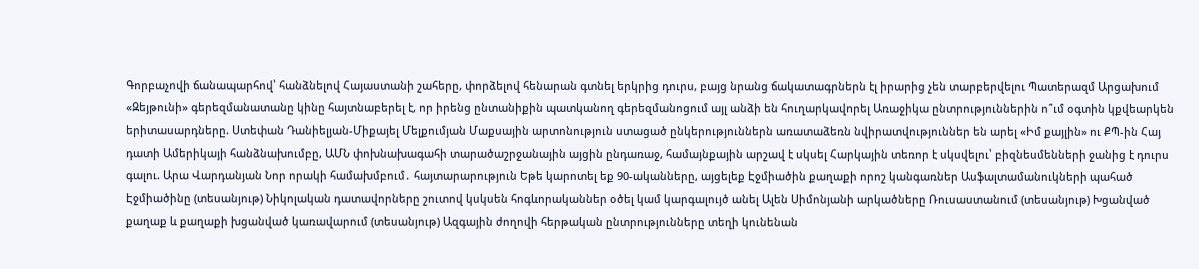Գորբաչովի ճանապարհով՝ հանձնելով Հայաստանի շահերը, փորձելով հենարան գտնել երկրից դուրս, բայց նրանց ճակատագրներն էլ իրարից չեն տարբերվելու Պատերազմ Արցախում
«Զեյթունի» գերեզմանատանը կինը հայտնաբերել է, որ իրենց ընտանիքին պատկանող գերեզմանոցում այլ անձի են հուղարկավnրել Առաջիկա ընտրություններին ո՞ւմ օգտին կքվեարկեն երիտասարդները. Ստեփան Դանիելյան-Միքայել Մելքումյան Մաքսային արտոնություն ստացած ընկերություններն առատաձեռն նվիրատվություններ են արել «Իմ քայլին» ու ՔՊ-ին Հայ դատի Ամերիկայի հանձնախումբը, ԱՄՆ փոխնախագահի տարածաշրջանային այցին ընդառաջ, համայնքային արշավ է սկսել Հարկային տեռոր է սկսվելու՝ բիզնեսմենների ջանից է դուրս գալու. Արա Վարդանյան Նոր որակի համախմբում․ հայտարարություն Եթե կարոտել եք 90-ականները, այցելեք Էջմիածին քաղաքի որոշ կանգառներ Ասֆալտամանուկների պահած Էջմիածինը (տեսանյութ) Նիկոլական դատավորները շուտով կսկսեն հոգևորականներ օծել կամ կարգալույծ անել Ալեն Սիմոնյանի արկածները Ռուսաստանում (տեսանյութ) Խցանված քաղաք և քաղաքի խցանված կառավարում (տեսանյութ) Ազգային ժողովի հերթական ընտրությունները տեղի կունենան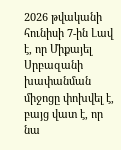2026 թվականի հունիսի 7-ին Լավ է, որ Միքայել Սրբազանի խափանման միջոցը փոխվել է, բայց վատ է, որ նա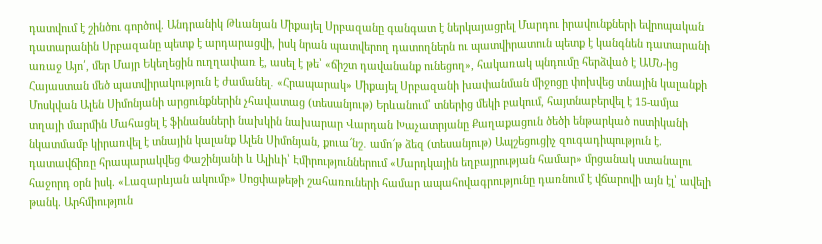դատվում է շինծու գործով. Անդրանիկ Թևանյան Միքայել Սրբազանը գանգատ է ներկայացրել Մարդու իրավունքների եվրոպական դատարանին Սրբազանը պետք է արդարացվի, իսկ նրան պատվերող դատողներն ու պատվիրատուն պետք է կանգնեն դատարանի առաջ Այո՛, մեր Մայր Եկեղեցին ուղղափառ է, ասել է թե՝ «ճիշտ դավանանք ունեցող», հակառակ պնդումը հերձված է ԱՄՆ-ից Հայաստան մեծ պատվիրակություն է ժամանել․ «Հրապարակ» Միքայել Սրբազանի խափանման միջոցը փոխվեց տնային կալանքի Մոսկվան Ալեն Սիմոնյանի արցունքներին չհավատաց (տեսանյութ) Երևանում՝ տներից մեկի բակում, հայտնաբերվել է 15-ամյա տղայի մարմին Մահացել է ֆինանսների նախկին նախարար Վարդան Խաչատրյանը Քաղաքացուն ծեծի ենթարկած ոստիկանի նկատմամբ կիրառվել է տնային կալանք Ալեն Սիմոնյան, քուա՜նշ․ ամո՜թ ձեզ (տեսանյութ) Ապշեցուցիչ զուգադիպություն է. դատավճիռը հրապարակվեց Փաշինյանի և Ալիևի՝ Էմիրություններում «Մարդկային եղբայրության համար» մրցանակ ստանալու հաջորդ օրն իսկ. «Լազարևյան ակումբ» Սոցփաթեթի շահառուների համար ապահովագրությունը դառնում է վճարովի այն էլ՝ ավելի թանկ. Արհմիություն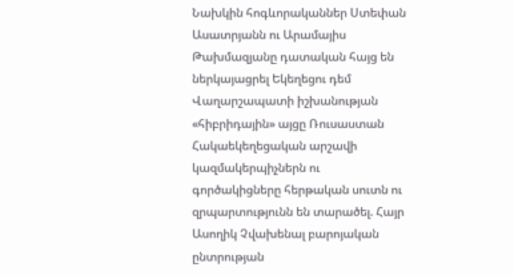Նախկին հոգևորականներ Ստեփան Ասատրյանն ու Արամայիս Թախմազյանը դատական հայց են ներկայացրել Եկեղեցու դեմ Վաղարշապատի իշխանության «հիբրիդային» այցը Ռուսաստան Հակաեկեղեցական արշավի կազմակերպիչներն ու գործակիցները հերթական սուտն ու զրպարտությունն են տարածել. Հայր Ասողիկ Չվախենալ բարոյական ընտրության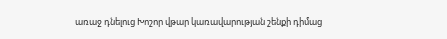առաջ դնելուց Խոշոր վթար կառավարության շենքի դիմաց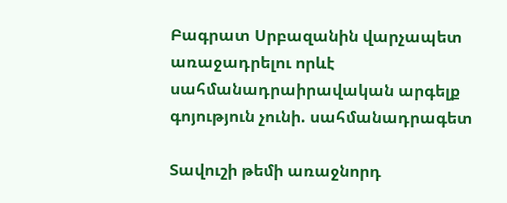Բագրատ Սրբազանին վարչապետ առաջադրելու որևէ սահմանադրաիրավական արգելք գոյություն չունի. սահմանադրագետ

Տավուշի թեմի առաջնորդ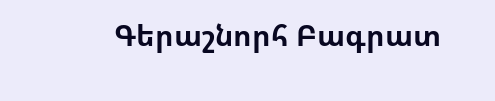Գերաշնորհ Բագրատ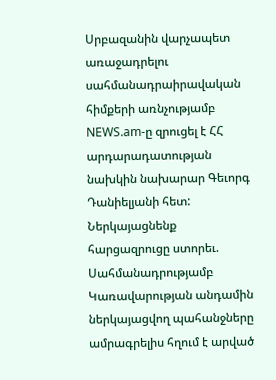Սրբազանին վարչապետ առաջադրելու սահմանադրաիրավական հիմքերի առնչությամբ NEWS.am-ը զրուցել է ՀՀ արդարադատության նախկին նախարար Գեւորգ Դանիելյանի հետ:
Ներկայացնենք հարցազրուցը ստորեւ.
Սահմանադրությամբ Կառավարության անդամին ներկայացվող պահանջները ամրագրելիս հղում է արված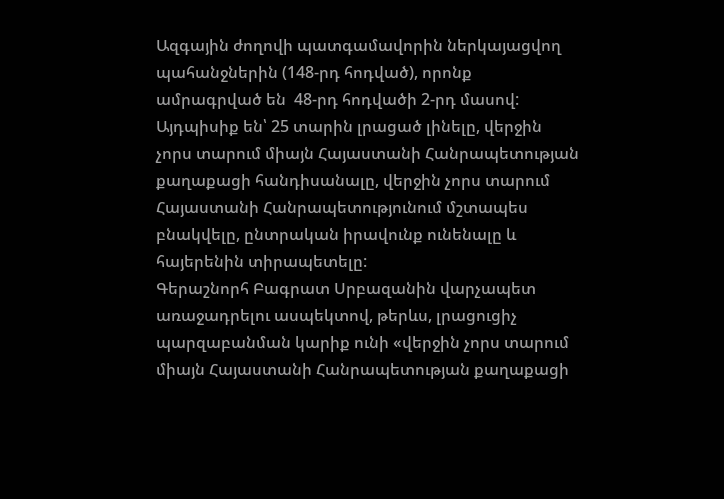Ազգային ժողովի պատգամավորին ներկայացվող պահանջներին (148-րդ հոդված), որոնք ամրագրված են  48-րդ հոդվածի 2-րդ մասով: Այդպիսիք են՝ 25 տարին լրացած լինելը, վերջին չորս տարում միայն Հայաստանի Հանրապետության քաղաքացի հանդիսանալը, վերջին չորս տարում Հայաստանի Հանրապետությունում մշտապես բնակվելը, ընտրական իրավունք ունենալը և հայերենին տիրապետելը:
Գերաշնորհ Բագրատ Սրբազանին վարչապետ առաջադրելու ասպեկտով, թերևս, լրացուցիչ պարզաբանման կարիք ունի «վերջին չորս տարում միայն Հայաստանի Հանրապետության քաղաքացի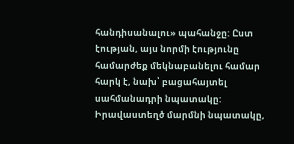հանդիսանալու» պահանջը: Ըստ էության, այս նորմի էությունը համարժեք մեկնաբանելու համար հարկ է, նախ՝ բացահայտել սահմանադրի նպատակը: Իրավաստեղծ մարմնի նպատակը,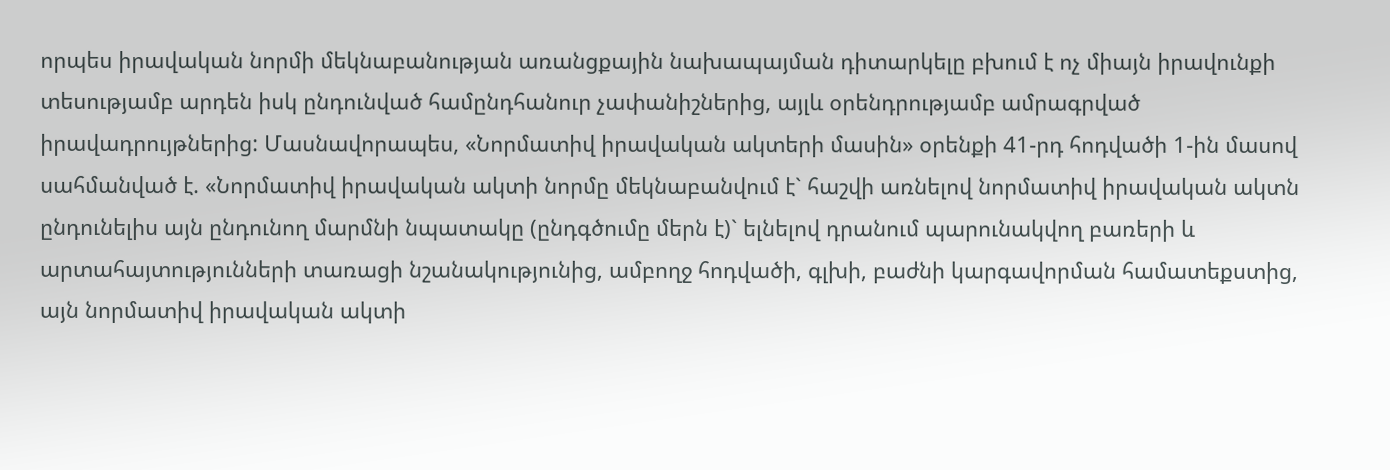որպես իրավական նորմի մեկնաբանության առանցքային նախապայման դիտարկելը բխում է ոչ միայն իրավունքի տեսությամբ արդեն իսկ ընդունված համընդհանուր չափանիշներից, այլև օրենդրությամբ ամրագրված իրավադրույթներից: Մասնավորապես, «Նորմատիվ իրավական ակտերի մասին» օրենքի 41-րդ հոդվածի 1-ին մասով սահմանված է. «Նորմատիվ իրավական ակտի նորմը մեկնաբանվում է` հաշվի առնելով նորմատիվ իրավական ակտն ընդունելիս այն ընդունող մարմնի նպատակը (ընդգծումը մերն է)` ելնելով դրանում պարունակվող բառերի և արտահայտությունների տառացի նշանակությունից, ամբողջ հոդվածի, գլխի, բաժնի կարգավորման համատեքստից, այն նորմատիվ իրավական ակտի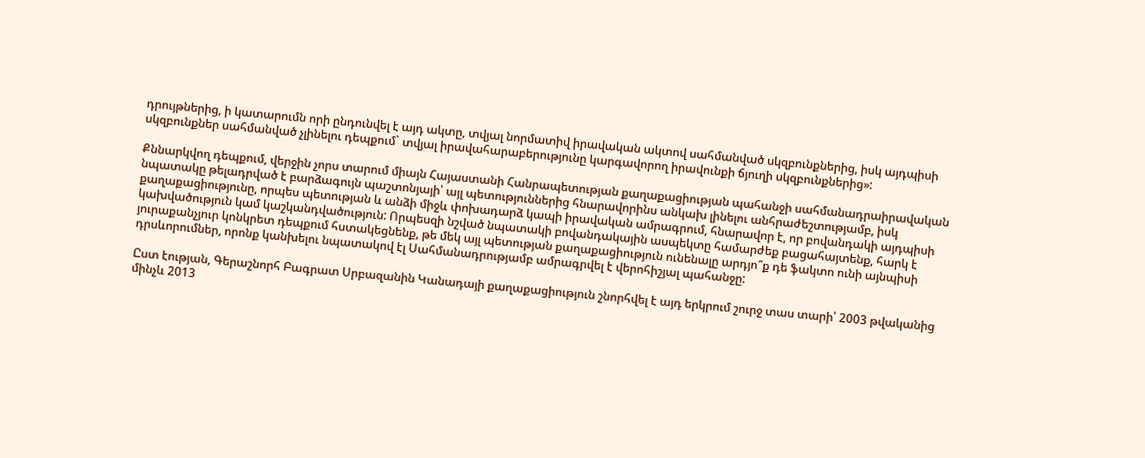դրույթներից, ի կատարումն որի ընդունվել է այդ ակտը, տվյալ նորմատիվ իրավական ակտով սահմանված սկզբունքներից, իսկ այդպիսի սկզբունքներ սահմանված չլինելու դեպքում` տվյալ իրավահարաբերությունը կարգավորող իրավունքի ճյուղի սկզբունքներից»:

Քննարկվող դեպքում, վերջին չորս տարում միայն Հայաստանի Հանրապետության քաղաքացիության պահանջի սահմանադրաիրավական նպատակը թելադրված է բարձագույն պաշտոնյայի՝ այլ պետություններից հնարավորինս անկախ լինելու անհրաժեշտությամբ, իսկ քաղաքացիությունը, որպես պետության և անձի միջև փոխադարձ կապի իրավական ամրագրում, հնարավոր է, որ բովանդակի այդպիսի կախվածություն կամ կաշկանդվածություն: Որպեսզի նշված նպատակի բովանդակային ասպեկտը համարժեք բացահայտենք, հարկ է յուրաքանչյուր կոնկրետ դեպքում հստակեցնենք, թե մեկ այլ պետության քաղաքացիություն ունենալը արդյո՞ք դե ֆակտո ունի այնպիսի դրսևորումներ, որոնք կանխելու նպատակով էլ Սահմանադրությամբ ամրագրվել է վերոհիշյալ պահանջը:

Ըստ էության, Գերաշնորհ Բագրատ Սրբազանին Կանադայի քաղաքացիություն շնորհվել է այդ երկրում շուրջ տաս տարի՝ 2003 թվականից մինչև 2013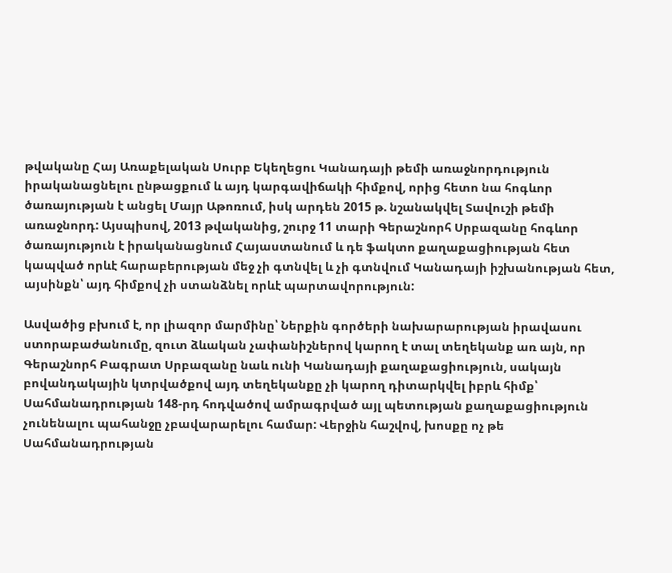թվականը Հայ Առաքելական Սուրբ Եկեղեցու Կանադայի թեմի առաջնորդություն իրականացնելու ընթացքում և այդ կարգավիճակի հիմքով, որից հետո նա հոգևոր ծառայության է անցել Մայր Աթոռում, իսկ արդեն 2015 թ. նշանակվել Տավուշի թեմի առաջնորդ: Այսպիսով, 2013 թվականից, շուրջ 11 տարի Գերաշնորհ Սրբազանը հոգևոր ծառայություն է իրականացնում Հայաստանում և դե ֆակտո քաղաքացիության հետ կապված որևէ հարաբերության մեջ չի գտնվել և չի գտնվում Կանադայի իշխանության հետ, այսինքն՝ այդ հիմքով չի ստանձնել որևէ պարտավորություն:

Ասվածից բխում է, որ լիազոր մարմինը՝ Ներքին գործերի նախարարության իրավասու ստորաբաժանումը, զուտ ձևական չափանիշներով կարող է տալ տեղեկանք առ այն, որ Գերաշնորհ Բագրատ Սրբազանը նաև ունի Կանադայի քաղաքացիություն, սակայն բովանդակային կտրվածքով այդ տեղեկանքը չի կարող դիտարկվել իբրև հիմք՝ Սահմանադրության 148-րդ հոդվածով ամրագրված այլ պետության քաղաքացիություն չունենալու պահանջը չբավարարելու համար: Վերջին հաշվով, խոսքը ոչ թե Սահմանադրության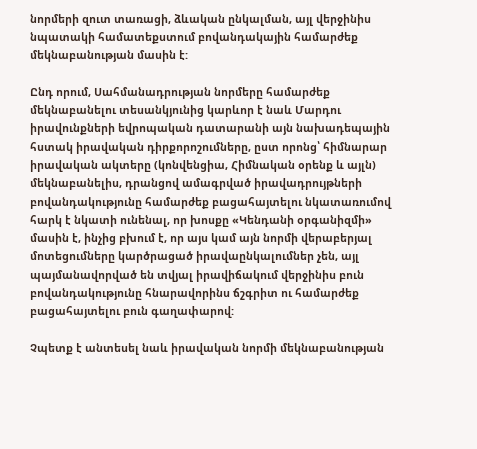նորմերի զուտ տառացի, ձևական ընկալման, այլ վերջինիս նպատակի համատեքստում բովանդակային համարժեք մեկնաբանության մասին է:

Ընդ որում, Սահմանադրության նորմերը համարժեք մեկնաբանելու տեսանկյունից կարևոր է նաև Մարդու իրավունքների եվրոպական դատարանի այն նախադեպային հստակ իրավական դիրքորոշումները, ըստ որոնց՝ հիմնարար իրավական ակտերը (կոնվենցիա, Հիմնական օրենք և այլն) մեկնաբանելիս, դրանցով ամագրված իրավադրույթների բովանդակությունը համարժեք բացահայտելու նկատառումով հարկ է նկատի ունենալ, որ խոսքը «Կենդանի օրգանիզմի» մասին է, ինչից բխում է, որ այս կամ այն նորմի վերաբերյալ մոտեցումները կարծրացած իրավաընկալումներ չեն, այլ պայմանավորված են տվյալ իրավիճակում վերջինիս բուն բովանդակությունը հնարավորինս ճշգրիտ ու համարժեք բացահայտելու բուն գաղափարով:

Չպետք է անտեսել նաև իրավական նորմի մեկնաբանության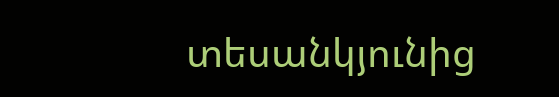տեսանկյունից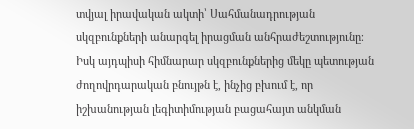տվյալ իրավական ակտի՝ Սահմանադրության սկզբունքների անարգել իրացման անհրաժեշտությունը։ Իսկ այդպիսի հիմնարար սկզբունքներից մեկը պետության ժողովրդարական բնույթն է, ինչից բխում է, որ  իշխանության լեգիտիմության բացահայտ անկման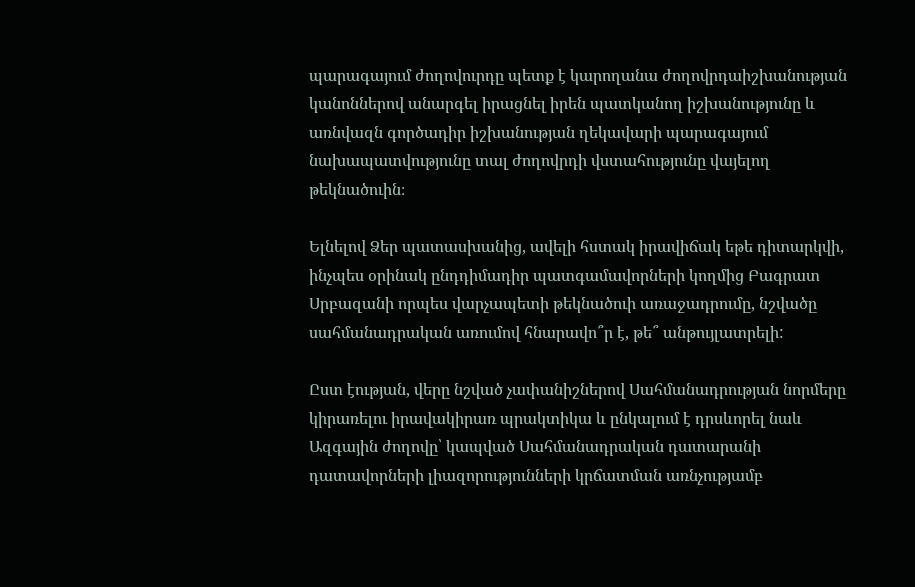պարագայում ժողովուրդը պետք է կարողանա ժողովրդաիշխանության կանոններով անարգել իրացնել իրեն պատկանող իշխանությունը և առնվազն գործադիր իշխանության ղեկավարի պարագայում նախապատվությունը տալ ժողովրդի վստահությունը վայելող թեկնածուին։

Ելնելով Ձեր պատասխանից, ավելի հստակ իրավիճակ եթե դիտարկվի, ինչպես օրինակ ընդդիմադիր պատգամավորների կողմից Բագրատ Սրբազանի որպես վարչապետի թեկնածուի առաջադրումը, նշվածը սահմանադրական առումով հնարավո՞ր է, թե՞ անթույլատրելի:

Ըստ էության, վերը նշված չափանիշներով Սահմանադրության նորմերը կիրառելու իրավակիրառ պրակտիկա և ընկալում է դրսևորել նաև Ազգային ժողովը՝ կապված Սահմանադրական դատարանի դատավորների լիազորությունների կրճատման առնչությամբ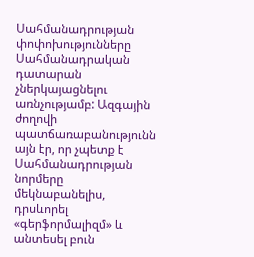Սահմանադրության փոփոխությունները Սահմանադրական դատարան չներկայացնելու առնչությամբ: Ազգային ժողովի պատճառաբանությունն այն էր, որ չպետք է Սահմանադրության նորմերը մեկնաբանելիս, դրսևորել «գերֆորմալիզմ» և անտեսել բուն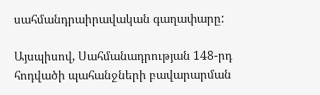սահմանդրաիրավական գաղափարը:

Այսպիսով, Սահմանադրության 148-րդ հոդվածի պահանջների բավարարման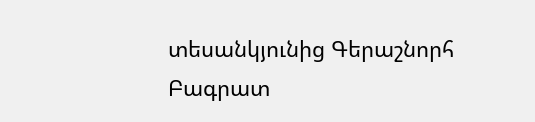տեսանկյունից Գերաշնորհ Բագրատ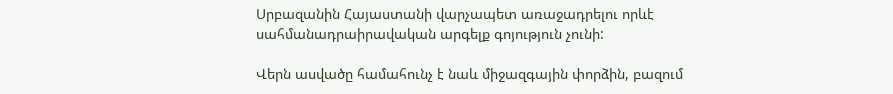Սրբազանին Հայաստանի վարչապետ առաջադրելու որևէ սահմանադրաիրավական արգելք գոյություն չունի:

Վերն ասվածը համահունչ է նաև միջազգային փորձին, բազում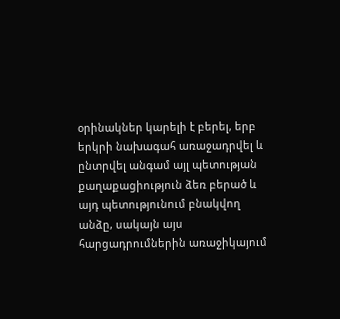օրինակներ կարելի է բերել, երբ երկրի նախագահ առաջադրվել և ընտրվել անգամ այլ պետության քաղաքացիություն ձեռ բերած և այդ պետությունում բնակվող անձը, սակայն այս հարցադրումներին առաջիկայում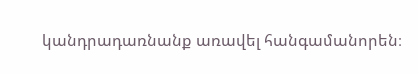կանդրադառնանք առավել հանգամանորեն։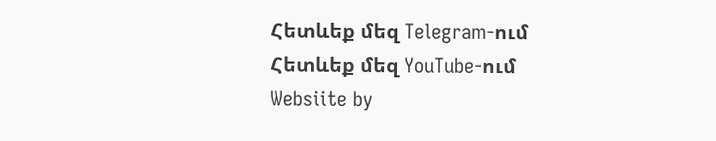Հետևեք մեզ Telegram-ում
Հետևեք մեզ YouTube-ում
Websiite by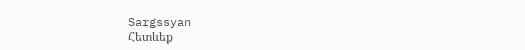Sargssyan
Հետևեք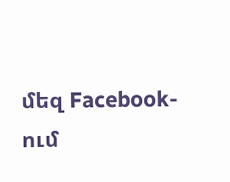մեզ Facebook-ում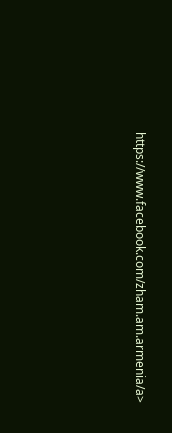https://www.facebook.com/zham.am.armenia/a>